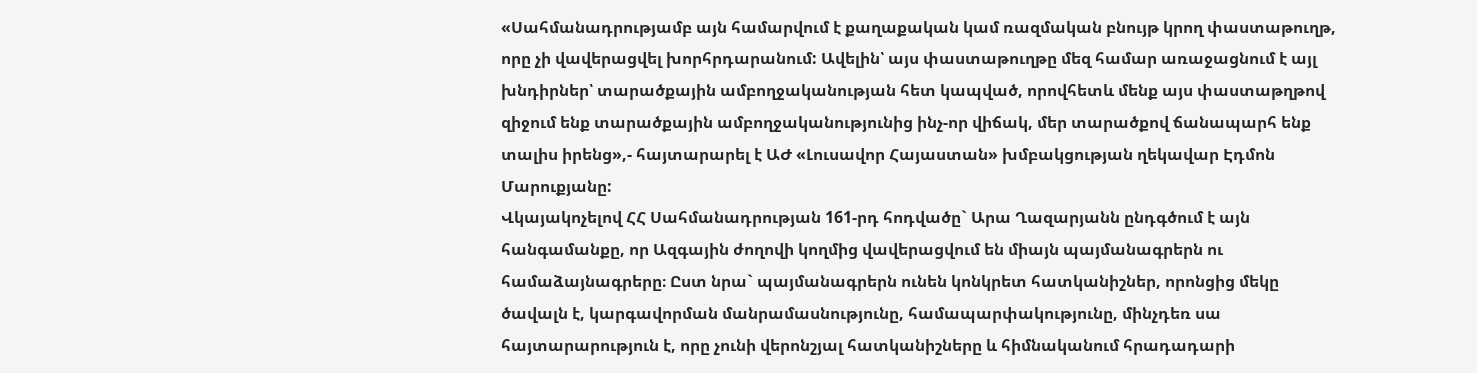«Սահմանադրությամբ այն համարվում է քաղաքական կամ ռազմական բնույթ կրող փաստաթուղթ, որը չի վավերացվել խորհրդարանում: Ավելին՝ այս փաստաթուղթը մեզ համար առաջացնում է այլ խնդիրներ՝ տարածքային ամբողջականության հետ կապված, որովհետև մենք այս փաստաթղթով զիջում ենք տարածքային ամբողջականությունից ինչ-որ վիճակ, մեր տարածքով ճանապարհ ենք տալիս իրենց»,- հայտարարել է ԱԺ «Լուսավոր Հայաստան» խմբակցության ղեկավար Էդմոն Մարուքյանը:
Վկայակոչելով ՀՀ Սահմանադրության 161-րդ հոդվածը` Արա Ղազարյանն ընդգծում է այն հանգամանքը, որ Ազգային ժողովի կողմից վավերացվում են միայն պայմանագրերն ու համաձայնագրերը։ Ըստ նրա` պայմանագրերն ունեն կոնկրետ հատկանիշներ, որոնցից մեկը ծավալն է, կարգավորման մանրամասնությունը, համապարփակությունը, մինչդեռ սա հայտարարություն է, որը չունի վերոնշյալ հատկանիշները և հիմնականում հրադադարի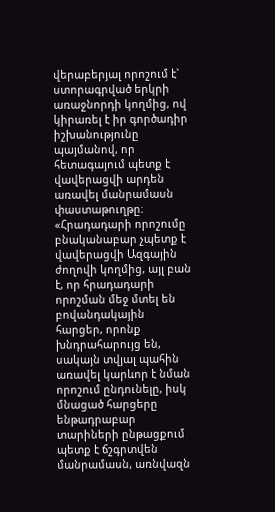վերաբերյալ որոշում է` ստորագրված երկրի առաջնորդի կողմից, ով կիրառել է իր գործադիր իշխանությունը պայմանով, որ հետագայում պետք է վավերացվի արդեն առավել մանրամասն փաստաթուղթը։
«Հրադադարի որոշումը բնականաբար չպետք է վավերացվի Ազգային ժողովի կողմից, այլ բան է, որ հրադադարի որոշման մեջ մտել են բովանդակային հարցեր, որոնք խնդրահարույց են, սակայն տվյալ պահին առավել կարևոր է նման որոշում ընդունելը, իսկ մնացած հարցերը ենթադրաբար տարիների ընթացքում պետք է ճշգրտվեն մանրամասն, առնվազն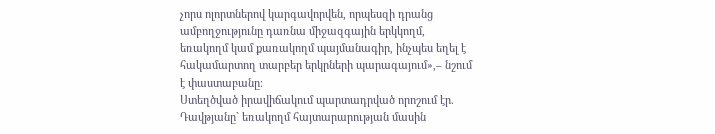չորս ոլորտներով կարգավորվեն, որպեսզի դրանց ամբողջությունը դառնա միջազգային երկկողմ, եռակողմ կամ քառակողմ պայմանագիր, ինչպես եղել է հակամարտող տարբեր երկրների պարագայում»,– նշում է փաստաբանը։
Ստեղծված իրավիճակում պարտադրված որոշում էր. Դավթյանը` եռակողմ հայտարարության մասին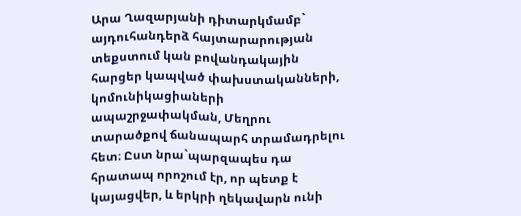Արա Ղազարյանի դիտարկմամբ` այդուհանդերձ հայտարարության տեքստում կան բովանդակային հարցեր կապված փախստականների, կոմունիկացիաների ապաշրջափակման, Մեղրու տարածքով ճանապարհ տրամադրելու հետ։ Ըստ նրա`պարզապես դա հրատապ որոշում էր, որ պետք է կայացվեր, և երկրի ղեկավարն ունի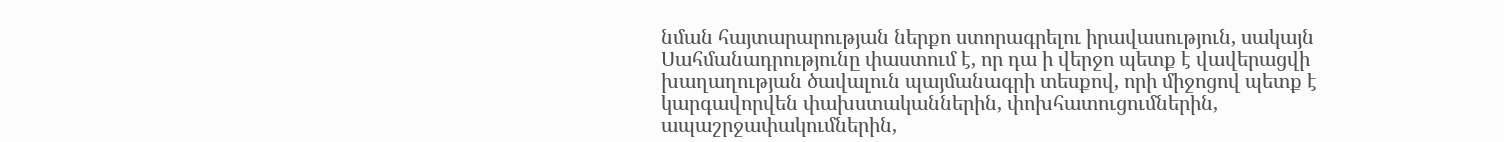նման հայտարարության ներքո ստորագրելու իրավասություն, սակայն Սահմանադրությունը փաստում է, որ դա ի վերջո պետք է վավերացվի խաղաղության ծավալուն պայմանագրի տեսքով, որի միջոցով պետք է կարգավորվեն փախստականներին, փոխհատուցումներին, ապաշրջափակումներին,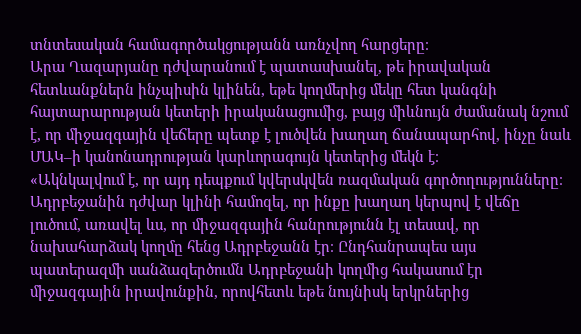տնտեսական համագործակցությանն առնչվող հարցերը։
Արա Ղազարյանը դժվարանում է պատասխանել, թե իրավական հետևանքներն ինչպիսին կլինեն, եթե կողմերից մեկը հետ կանգնի հայտարարության կետերի իրականացումից, բայց միևնույն ժամանակ նշում է, որ միջազգային վեճերը պետք է լուծվեն խաղաղ ճանապարհով, ինչը նաև ՄԱԿ–ի կանոնադրության կարևորագույն կետերից մեկն է։
«Ակնկալվում է, որ այդ դեպքում կվերսկվեն ռազմական գործողությունները։ Ադրբեջանին դժվար կլինի համոզել, որ ինքը խաղաղ կերպով է վեճը լուծում, առավել ևս, որ միջազգային հանրությունն էլ տեսավ, որ նախահարձակ կողմը հենց Ադրբեջանն էր։ Ընդհանրապես այս պատերազմի սանձազերծումն Ադրբեջանի կողմից հակասում էր միջազգային իրավունքին, որովհետև եթե նույնիսկ երկրներից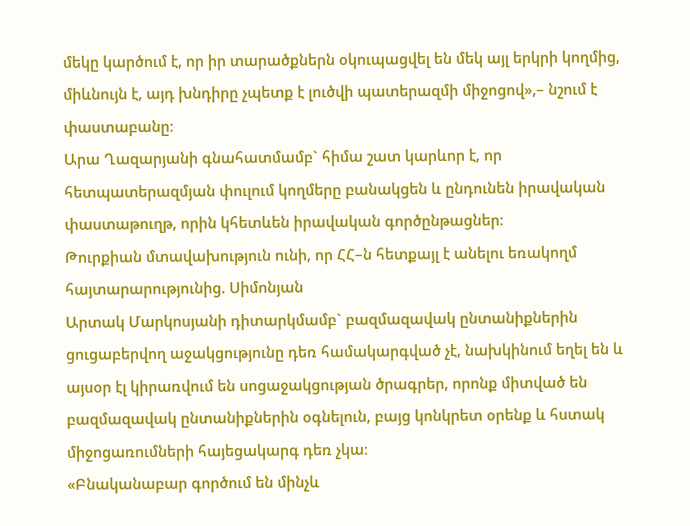մեկը կարծում է, որ իր տարածքներն օկուպացվել են մեկ այլ երկրի կողմից, միևնույն է, այդ խնդիրը չպետք է լուծվի պատերազմի միջոցով»,– նշում է փաստաբանը։
Արա Ղազարյանի գնահատմամբ` հիմա շատ կարևոր է, որ հետպատերազմյան փուլում կողմերը բանակցեն և ընդունեն իրավական փաստաթուղթ, որին կհետևեն իրավական գործընթացներ։
Թուրքիան մտավախություն ունի, որ ՀՀ–ն հետքայլ է անելու եռակողմ հայտարարությունից. Սիմոնյան
Արտակ Մարկոսյանի դիտարկմամբ` բազմազավակ ընտանիքներին ցուցաբերվող աջակցությունը դեռ համակարգված չէ, նախկինում եղել են և այսօր էլ կիրառվում են սոցաջակցության ծրագրեր, որոնք միտված են բազմազավակ ընտանիքներին օգնելուն, բայց կոնկրետ օրենք և հստակ միջոցառումների հայեցակարգ դեռ չկա։
«Բնականաբար գործում են մինչև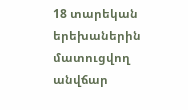18 տարեկան երեխաներին մատուցվող անվճար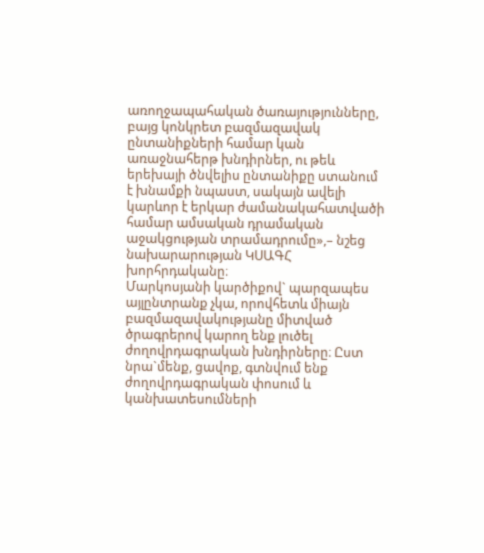առողջապահական ծառայությունները, բայց կոնկրետ բազմազավակ ընտանիքների համար կան առաջնահերթ խնդիրներ, ու թեև երեխայի ծնվելիս ընտանիքը ստանում է խնամքի նպաստ, սակայն ավելի կարևոր է երկար ժամանակահատվածի համար ամսական դրամական աջակցության տրամադրումը»,– նշեց նախարարության ԿՍԱԳՀ խորհրդականը։
Մարկոսյանի կարծիքով` պարզապես այլընտրանք չկա, որովհետև միայն բազմազավակությանը միտված ծրագրերով կարող ենք լուծել ժողովրդագրական խնդիրները։ Ըստ նրա`մենք, ցավոք, գտնվում ենք ժողովրդագրական փոսում և կանխատեսումների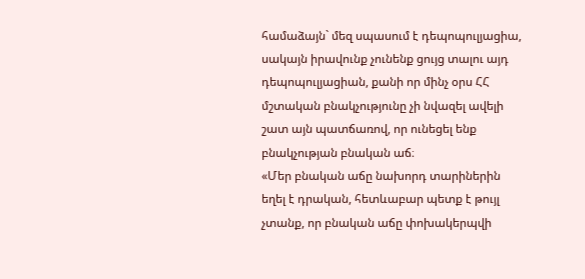համաձայն` մեզ սպասում է դեպոպուլյացիա, սակայն իրավունք չունենք ցույց տալու այդ դեպոպուլյացիան, քանի որ մինչ օրս ՀՀ մշտական բնակչությունը չի նվազել ավելի շատ այն պատճառով, որ ունեցել ենք բնակչության բնական աճ։
«Մեր բնական աճը նախորդ տարիներին եղել է դրական, հետևաբար պետք է թույլ չտանք, որ բնական աճը փոխակերպվի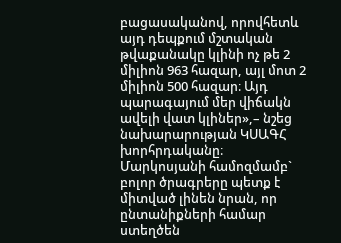բացասականով, որովհետև այդ դեպքում մշտական թվաքանակը կլինի ոչ թե 2 միլիոն 963 հազար, այլ մոտ 2 միլիոն 500 հազար։ Այդ պարագայում մեր վիճակն ավելի վատ կլիներ»,– նշեց նախարարության ԿՍԱԳՀ խորհրդականը։
Մարկոսյանի համոզմամբ` բոլոր ծրագրերը պետք է միտված լինեն նրան, որ ընտանիքների համար ստեղծեն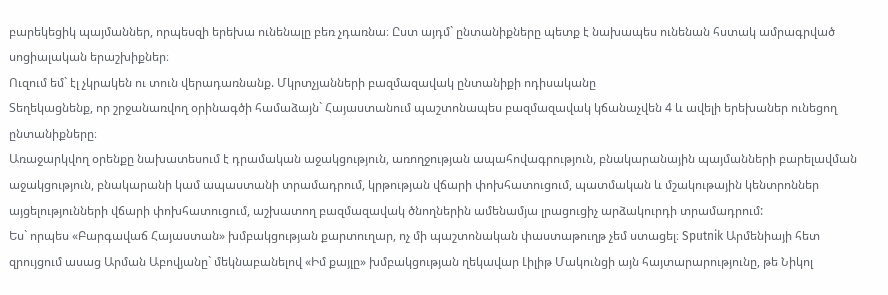բարեկեցիկ պայմաններ, որպեսզի երեխա ունենալը բեռ չդառնա։ Ըստ այդմ` ընտանիքները պետք է նախապես ունենան հստակ ամրագրված սոցիալական երաշխիքներ։
Ուզում եմ` էլ չկրակեն ու տուն վերադառնանք. Մկրտչյանների բազմազավակ ընտանիքի ոդիսականը
Տեղեկացնենք, որ շրջանառվող օրինագծի համաձայն` Հայաստանում պաշտոնապես բազմազավակ կճանաչվեն 4 և ավելի երեխաներ ունեցող ընտանիքները։
Առաջարկվող օրենքը նախատեսում է դրամական աջակցություն, առողջության ապահովագրություն, բնակարանային պայմանների բարելավման աջակցություն, բնակարանի կամ ապաստանի տրամադրում, կրթության վճարի փոխհատուցում, պատմական և մշակութային կենտրոններ այցելությունների վճարի փոխհատուցում, աշխատող բազմազավակ ծնողներին ամենամյա լրացուցիչ արձակուրդի տրամադրում:
Ես` որպես «Բարգավաճ Հայաստան» խմբակցության քարտուղար, ոչ մի պաշտոնական փաստաթուղթ չեմ ստացել։ Sputnik Արմենիայի հետ զրույցում ասաց Արման Աբովյանը` մեկնաբանելով «Իմ քայլը» խմբակցության ղեկավար Լիլիթ Մակունցի այն հայտարարությունը, թե Նիկոլ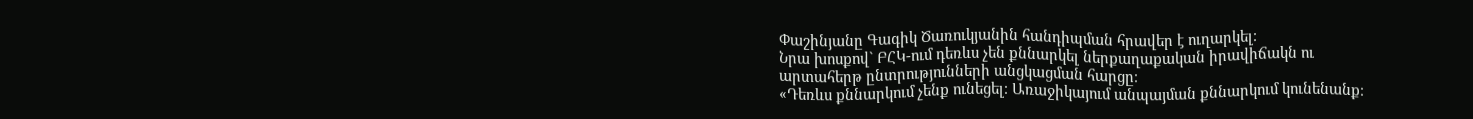Փաշինյանը Գագիկ Ծառուկյանին հանդիպման հրավեր է ուղարկել։
Նրա խոսքով` ԲՀԿ-ում դեռևս չեն քննարկել ներքաղաքական իրավիճակն ու արտահերթ ընտրությունների անցկացման հարցը։
«Դեռևս քննարկում չենք ունեցել։ Առաջիկայում անպայման քննարկում կունենանք։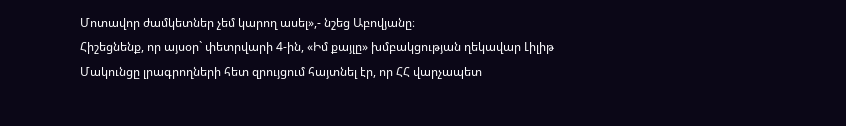Մոտավոր ժամկետներ չեմ կարող ասել»,- նշեց Աբովյանը։
Հիշեցնենք, որ այսօր` փետրվարի 4-ին, «Իմ քայլը» խմբակցության ղեկավար Լիլիթ Մակունցը լրագրողների հետ զրույցում հայտնել էր, որ ՀՀ վարչապետ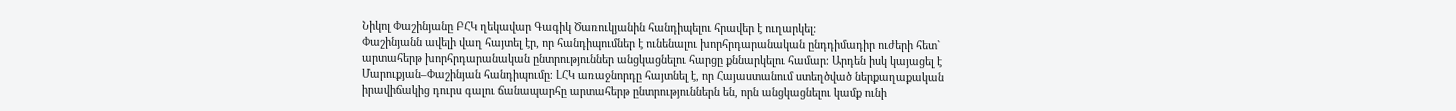Նիկոլ Փաշինյանը ԲՀԿ ղեկավար Գագիկ Ծառուկյանին հանդիպելու հրավեր է ուղարկել։
Փաշինյանն ավելի վաղ հայտել էր, որ հանդիպումներ է ունենալու խորհրդարանական ընդդիմադիր ուժերի հետ` արտահերթ խորհրդարանական ընտրություններ անցկացնելու հարցը քննարկելու համար։ Արդեն իսկ կայացել է Մարուքյան–Փաշինյան հանդիպումը։ ԼՀԿ առաջնորդը հայտնել է, որ Հայաստանում ստեղծված ներքաղաքական իրավիճակից դուրս գալու ճանապարհը արտահերթ ընտրություններն են, որն անցկացնելու կամք ունի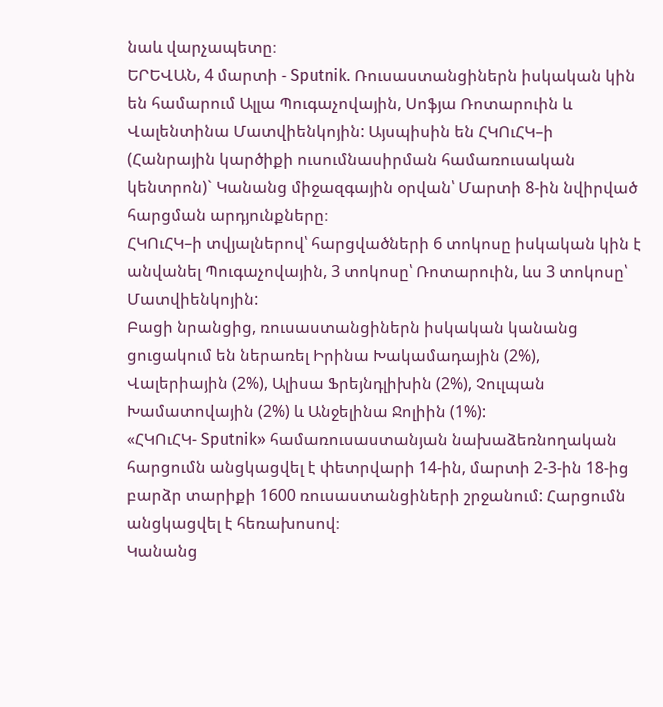նաև վարչապետը։
ԵՐԵՎԱՆ, 4 մարտի - Sputnik. Ռուսաստանցիներն իսկական կին են համարում Ալլա Պուգաչովային, Սոֆյա Ռոտարուին և Վալենտինա Մատվիենկոյին: Այսպիսին են ՀԿՈւՀԿ–ի (Հանրային կարծիքի ուսումնասիրման համառուսական կենտրոն)` Կանանց միջազգային օրվան՝ Մարտի 8-ին նվիրված հարցման արդյունքները։
ՀԿՈւՀԿ–ի տվյալներով՝ հարցվածների 6 տոկոսը իսկական կին է անվանել Պուգաչովային, 3 տոկոսը՝ Ռոտարուին, ևս 3 տոկոսը՝ Մատվիենկոյին:
Բացի նրանցից, ռուսաստանցիներն իսկական կանանց ցուցակում են ներառել Իրինա Խակամադային (2%), Վալերիային (2%), Ալիսա Ֆրեյնդլիխին (2%), Չուլպան Խամատովային (2%) և Անջելինա Ջոլիին (1%):
«ՀԿՈւՀԿ- Sputnik» համառուսաստանյան նախաձեռնողական հարցումն անցկացվել է փետրվարի 14-ին, մարտի 2-3-ին 18-ից բարձր տարիքի 1600 ռուսաստանցիների շրջանում: Հարցումն անցկացվել է հեռախոսով։
Կանանց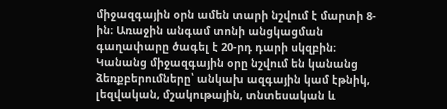միջազգային օրն ամեն տարի նշվում է մարտի 8-ին։ Առաջին անգամ տոնի անցկացման գաղափարը ծագել է 20-րդ դարի սկզբին։ Կանանց միջազգային օրը նշվում են կանանց ձեռքբերումները՝ անկախ ազգային կամ էթնիկ, լեզվական, մշակութային, տնտեսական և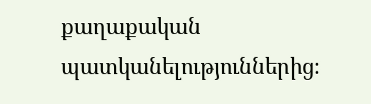քաղաքական պատկանելություններից։